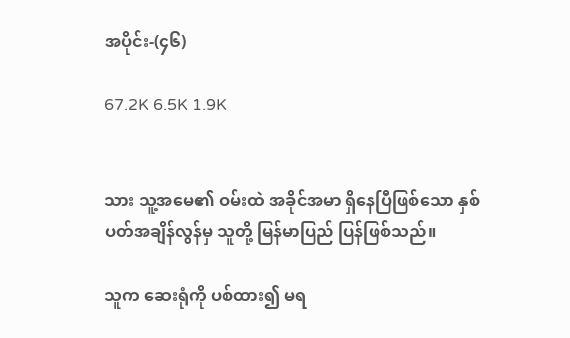အပိုင်း-(၄၆)

67.2K 6.5K 1.9K


သား သူ့အမေ၏ ဝမ်းထဲ အခိုင်အမာ ရှိနေပြီဖြစ်သော နှစ်ပတ်အချိန်လွန်မှ သူတို့ မြန်မာပြည် ပြန်ဖြစ်သည်။

သူက ဆေးရုံကို ပစ်ထား၍ မရ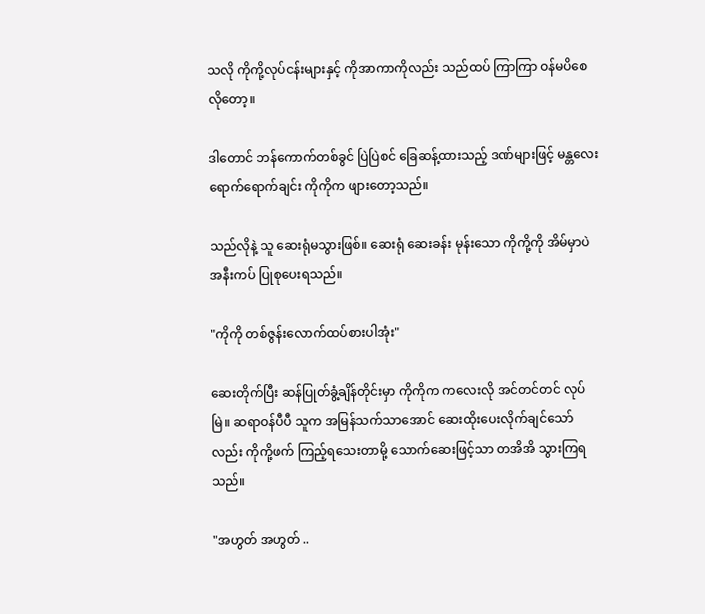သလို ကိုကို့လုပ်ငန်းများနှင့် ကိုအာကာကိုလည်း သည်ထပ် ကြာကြာ ဝန်မပိစေလိုတော့။

ဒါတောင် ဘန်ကောက်တစ်ခွင် ပြဲပြဲစင် ခြေဆန့်ထားသည့် ဒဏ်များဖြင့် မန္တလေး ရောက်ရောက်ချင်း ကိုကိုက ဖျားတော့သည်။

သည်လိုနဲ့ သူ ဆေးရုံမသွားဖြစ်။ ဆေးရုံ ဆေးခန်း မုန်းသော ကိုကို့ကို အိမ်မှာပဲ အနီးကပ် ပြုစုပေးရသည်။

"ကိုကို တစ်ဇွန်းလောက်ထပ်စားပါအုံး"

ဆေးတိုက်ပြီး ဆန်ပြုတ်ခွံ့ချိန်တိုင်းမှာ ကိုကိုက ကလေးလို အင်တင်တင် လုပ်မြဲ။ ဆရာဝန်ပီပီ သူက အမြန်သက်သာအောင် ဆေးထိုးပေးလိုက်ချင်သော်လည်း ကိုကို့ဖက် ကြည့်ရသေးတာမို့ သောက်ဆေးဖြင့်သာ တအိအိ သွားကြရသည်။

"အဟွတ် အဟွတ် ..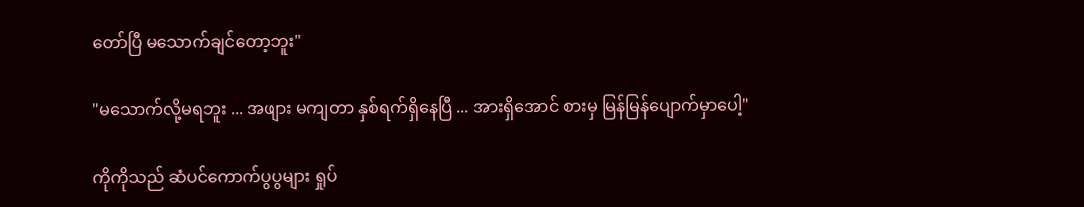တော်ပြီ မသောက်ချင်တော့ဘူး"

"မသောက်လို့မရဘူး ... အဖျား မကျတာ နှစ်ရက်ရှိနေပြီ ... အားရှိအောင် စားမှ မြန်မြန်ပျောက်မှာပေါ့"

ကိုကိုသည် ဆံပင်ကောက်ပွပွများ ရှုပ်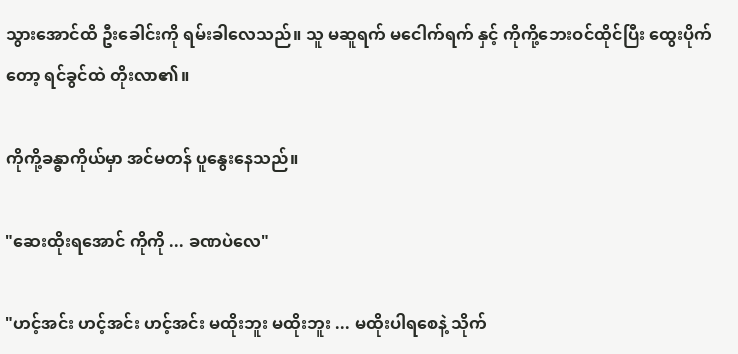သွားအောင်ထိ ဦးခေါင်းကို ရမ်းခါလေသည်။ သူ မဆူရက် မငေါက်ရက် နှင့် ကိုကို့ဘေးဝင်ထိုင်ပြီး ထွေးပိုက်တော့ ရင်ခွင်ထဲ တိုးလာ၏။

ကိုကို့ခန္ဓာကိုယ်မှာ အင်မတန် ပူနွေးနေသည်။

"ဆေးထိုးရအောင် ကိုကို ... ခဏပဲလေ"

"ဟင့်အင်း ဟင့်အင်း ဟင့်အင်း မထိုးဘူး မထိုးဘူး ... မထိုးပါရစေနဲ့ သိုက်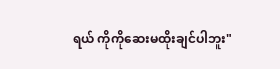ရယ် ကိုကိုဆေးမထိုးချင်ပါဘူး"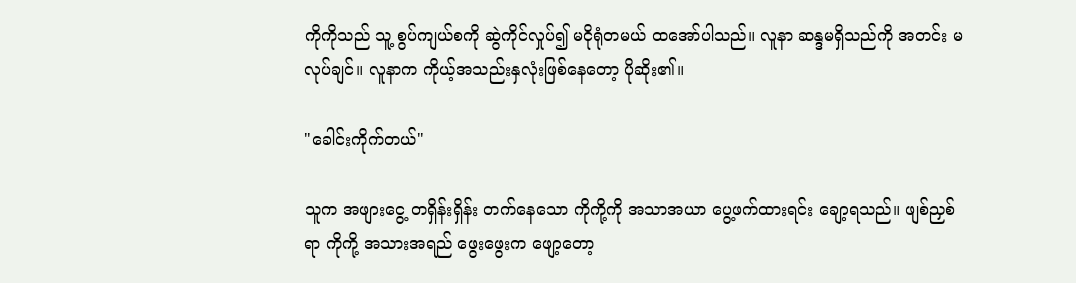ကိုကိုသည် သူ့ စွပ်ကျယ်စကို ဆွဲကိုင်လှုပ်၍ မငိုရုံတမယ် ထအော်ပါသည်။ လူနာ ဆန္ဒမရှိသည်ကို အတင်း မလုပ်ချင်။ လူနာက ကိုယ့်အသည်းနှလုံးဖြစ်နေတော့ ပိုဆိုး၏။

"ခေါင်းကိုက်တယ်"

သူက အဖျားငွေ့ တရှိန်းရှိန်း တက်နေသော ကိုကို့ကို အသာအယာ ပွေ့ဖက်ထားရင်း ချော့ရသည်။ ဖျစ်ညှစ်ရာ ကိုကို့ အသားအရည် ဖွေးဖွေးက ဖျော့တော့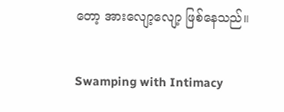တော့ အားလျော့လျော့ ဖြစ်နေသည်။

Swamping with Intimacy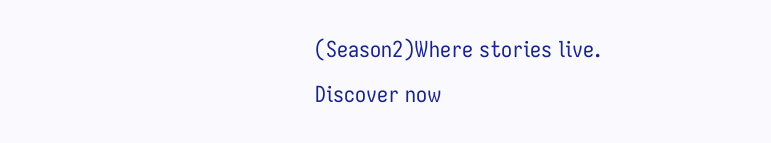(Season2)Where stories live. Discover now